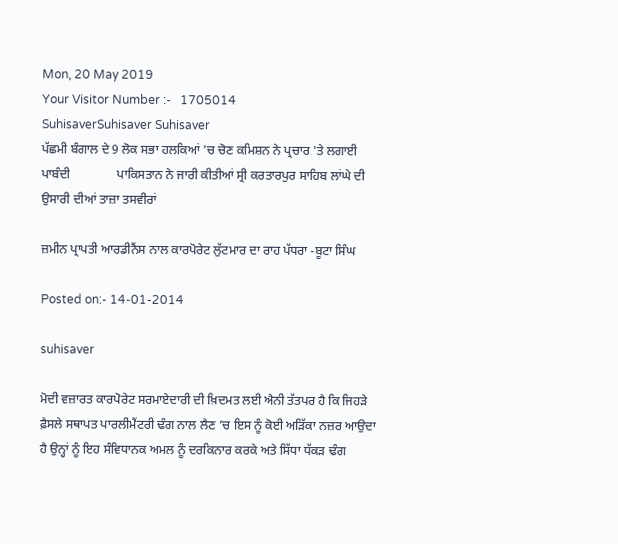Mon, 20 May 2019
Your Visitor Number :-   1705014
SuhisaverSuhisaver Suhisaver
ਪੱਛਮੀ ਬੰਗਾਲ ਦੇ 9 ਲੋਕ ਸਭਾ ਹਲਕਿਆਂ 'ਚ ਚੋਣ ਕਮਿਸ਼ਨ ਨੇ ਪ੍ਰਚਾਰ 'ਤੇ ਲਗਾਈ ਪਾਬੰਦੀ               ਪਾਕਿਸਤਾਨ ਨੇ ਜਾਰੀ ਕੀਤੀਆਂ ਸ੍ਰੀ ਕਰਤਾਰਪੁਰ ਸਾਹਿਬ ਲਾਂਘੇ ਦੀ ਉਸਾਰੀ ਦੀਆਂ ਤਾਜ਼ਾ ਤਸਵੀਰਾਂ

ਜ਼ਮੀਨ ਪ੍ਰਾਪਤੀ ਆਰਡੀਨੈਂਸ ਨਾਲ ਕਾਰਪੋਰੇਟ ਲੁੱਟਮਾਰ ਦਾ ਰਾਹ ਪੱਧਰਾ -ਬੂਟਾ ਸਿੰਘ

Posted on:- 14-01-2014

suhisaver

ਮੋਦੀ ਵਜ਼ਾਰਤ ਕਾਰਪੋਰੇਟ ਸਰਮਾਏਦਾਰੀ ਦੀ ਖ਼ਿਦਮਤ ਲਈ ਐਨੀ ਤੱਤਪਰ ਹੈ ਕਿ ਜਿਹੜੇ ਫ਼ੈਸਲੇ ਸਥਾਪਤ ਪਾਰਲੀਮੈਂਟਰੀ ਢੰਗ ਨਾਲ ਲੈਣ ’ਚ ਇਸ ਨੂੰ ਕੋਈ ਅੜਿੱਕਾ ਨਜ਼ਰ ਆਉਦਾ ਹੈ ਉਨ੍ਹਾਂ ਨੂੰ ਇਹ ਸੰਵਿਧਾਨਕ ਅਮਲ ਨੂੰ ਦਰਕਿਨਾਰ ਕਰਕੇ ਅਤੇ ਸਿੱਧਾ ਧੱਕੜ ਢੰਗ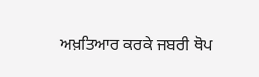ਅਖ਼ਤਿਆਰ ਕਰਕੇ ਜਬਰੀ ਥੋਪ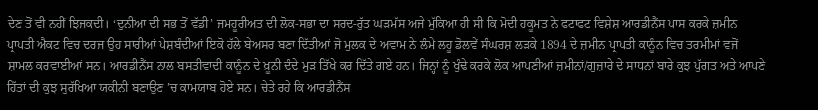ਦੇਣ ਤੋਂ ਵੀ ਨਹੀਂ ਝਿਜਕਦੀ। ‘ਦੁਨੀਆ ਦੀ ਸਭ ਤੋਂ ਵੱਡੀ’ ਜਮਹੂਰੀਅਤ ਦੀ ਲੋਕ-ਸਭਾ ਦਾ ਸਰਦ-ਰੁੱਤ ਘੜਮੱਸ ਅਜੇ ਮੁੱਕਿਆ ਹੀ ਸੀ ਕਿ ਮੋਦੀ ਹਕੂਮਤ ਨੇ ਫਟਾਫਟ ਵਿਸ਼ੇਸ਼ ਆਰਡੀਨੈਂਸ ਪਾਸ ਕਰਕੇ ਜ਼ਮੀਨ ਪ੍ਰਾਪਤੀ ਐਕਟ ਵਿਚ ਦਰਜ ਉਹ ਸਾਰੀਆਂ ਪੇਸ਼ਬੰਦੀਆਂ ਇਕੋ ਹੱਲੇ ਬੇਅਸਰ ਬਣਾ ਦਿੱਤੀਆਂ ਜੋ ਮੁਲਕ ਦੇ ਅਵਾਮ ਨੇ ਲੰਮੇ ਲਹੂ ਡੋਲਵੇਂ ਸੰਘਰਸ਼ ਲੜਕੇ 1894 ਦੇ ਜ਼ਮੀਨ ਪ੍ਰਾਪਤੀ ਕਾਨੂੰਨ ਵਿਚ ਤਰਮੀਮਾਂ ਵਜੋਂ ਸ਼ਾਮਲ ਕਰਵਾਈਆਂ ਸਨ। ਆਰਡੀਨੈਂਸ ਨਾਲ ਬਸਤੀਵਾਦੀ ਕਾਨੂੰਨ ਦੇ ਖ਼ੂਨੀ ਦੰਦੇ ਮੁੜ ਤਿੱਖੇ ਕਰ ਦਿੱਤੇ ਗਏ ਹਨ। ਜਿਨ੍ਹਾਂ ਨੂੰ ਖੁੰਢੇ ਕਰਕੇ ਲੋਕ ਆਪਣੀਆਂ ਜ਼ਮੀਨਾਂ/ਗੁਜ਼ਾਰੇ ਦੇ ਸਾਧਨਾਂ ਬਾਰੇ ਕੁਝ ਪੁੱਗਤ ਅਤੇ ਆਪਣੇ ਹਿੱਤਾਂ ਦੀ ਕੁਝ ਸੁਰੱਖਿਆ ਯਕੀਨੀ ਬਣਾਉਣ ’ਚ ਕਾਮਯਾਬ ਹੋਏ ਸਨ। ਚੇਤੇ ਰਹੇ ਕਿ ਆਰਡੀਨੈਂਸ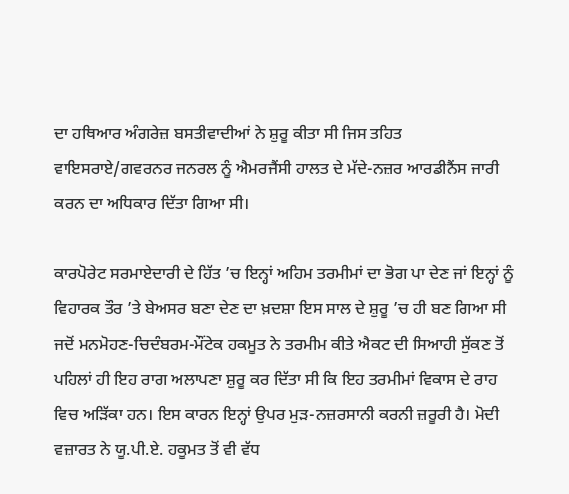ਦਾ ਹਥਿਆਰ ਅੰਗਰੇਜ਼ ਬਸਤੀਵਾਦੀਆਂ ਨੇ ਸ਼ੁਰੂ ਕੀਤਾ ਸੀ ਜਿਸ ਤਹਿਤ ਵਾਇਸਰਾਏ/ਗਵਰਨਰ ਜਨਰਲ ਨੂੰ ਐਮਰਜੈਂਸੀ ਹਾਲਤ ਦੇ ਮੱਦੇ-ਨਜ਼ਰ ਆਰਡੀਨੈਂਸ ਜਾਰੀ ਕਰਨ ਦਾ ਅਧਿਕਾਰ ਦਿੱਤਾ ਗਿਆ ਸੀ।

ਕਾਰਪੋਰੇਟ ਸਰਮਾਏਦਾਰੀ ਦੇ ਹਿੱਤ ’ਚ ਇਨ੍ਹਾਂ ਅਹਿਮ ਤਰਮੀਮਾਂ ਦਾ ਭੋਗ ਪਾ ਦੇਣ ਜਾਂ ਇਨ੍ਹਾਂ ਨੂੰ ਵਿਹਾਰਕ ਤੌਰ ’ਤੇ ਬੇਅਸਰ ਬਣਾ ਦੇਣ ਦਾ ਖ਼ਦਸ਼ਾ ਇਸ ਸਾਲ ਦੇ ਸ਼ੁਰੂ ’ਚ ਹੀ ਬਣ ਗਿਆ ਸੀ ਜਦੋਂ ਮਨਮੋਹਣ-ਚਿਦੰਬਰਮ-ਮੌਂਟੇਕ ਹਕਮੂਤ ਨੇ ਤਰਮੀਮ ਕੀਤੇ ਐਕਟ ਦੀ ਸਿਆਹੀ ਸੁੱਕਣ ਤੋਂ ਪਹਿਲਾਂ ਹੀ ਇਹ ਰਾਗ ਅਲਾਪਣਾ ਸ਼ੁਰੂ ਕਰ ਦਿੱਤਾ ਸੀ ਕਿ ਇਹ ਤਰਮੀਮਾਂ ਵਿਕਾਸ ਦੇ ਰਾਹ ਵਿਚ ਅੜਿੱਕਾ ਹਨ। ਇਸ ਕਾਰਨ ਇਨ੍ਹਾਂ ਉਪਰ ਮੁੜ-ਨਜ਼ਰਸਾਨੀ ਕਰਨੀ ਜ਼ਰੂਰੀ ਹੈ। ਮੋਦੀ ਵਜ਼ਾਰਤ ਨੇ ਯੂ.ਪੀ.ਏ. ਹਕੂਮਤ ਤੋਂ ਵੀ ਵੱਧ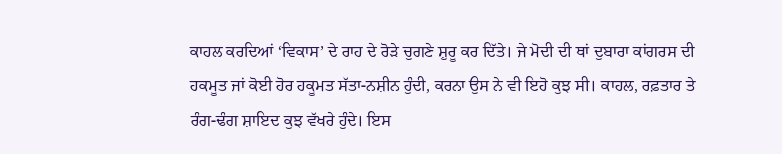ਕਾਹਲ ਕਰਦਿਆਂ ‘ਵਿਕਾਸ’ ਦੇ ਰਾਹ ਦੇ ਰੋੜੇ ਚੁਗਣੇ ਸ਼ੁਰੂ ਕਰ ਦਿੱਤੇ। ਜੇ ਮੋਦੀ ਦੀ ਥਾਂ ਦੁਬਾਰਾ ਕਾਂਗਰਸ ਦੀ ਹਕਮੂਤ ਜਾਂ ਕੋਈ ਹੋਰ ਹਕੂਮਤ ਸੱਤਾ-ਨਸ਼ੀਨ ਹੁੰਦੀ, ਕਰਨਾ ਉਸ ਨੇ ਵੀ ਇਹੋ ਕੁਝ ਸੀ। ਕਾਹਲ, ਰਫ਼ਤਾਰ ਤੇ ਰੰਗ-ਢੰਗ ਸ਼ਾਇਦ ਕੁਝ ਵੱਖਰੇ ਹੁੰਦੇ। ਇਸ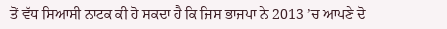ਤੋਂ ਵੱਧ ਸਿਆਸੀ ਨਾਟਕ ਕੀ ਹੋ ਸਕਦਾ ਹੈ ਕਿ ਜਿਸ ਭਾਜਪਾ ਨੇ 2013 ’ਚ ਆਪਣੇ ਦੋ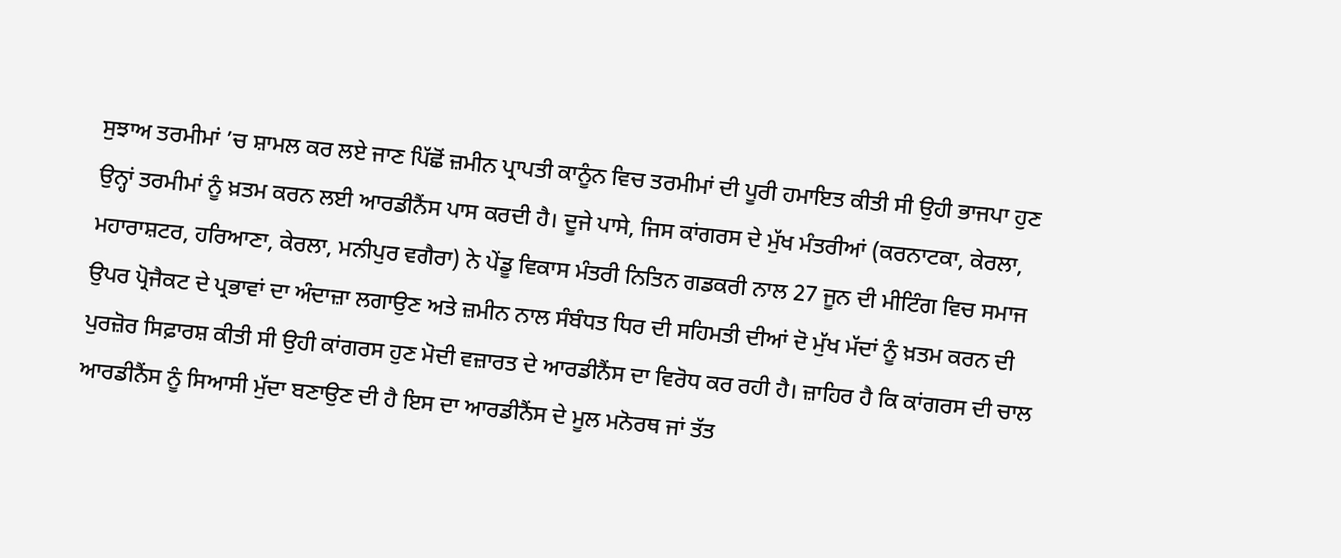ਸੁਝਾਅ ਤਰਮੀਮਾਂ ’ਚ ਸ਼ਾਮਲ ਕਰ ਲਏ ਜਾਣ ਪਿੱਛੋਂ ਜ਼ਮੀਨ ਪ੍ਰਾਪਤੀ ਕਾਨੂੰਨ ਵਿਚ ਤਰਮੀਮਾਂ ਦੀ ਪੂਰੀ ਹਮਾਇਤ ਕੀਤੀ ਸੀ ਉਹੀ ਭਾਜਪਾ ਹੁਣ ਉਨ੍ਹਾਂ ਤਰਮੀਮਾਂ ਨੂੰ ਖ਼ਤਮ ਕਰਨ ਲਈ ਆਰਡੀਨੈਂਸ ਪਾਸ ਕਰਦੀ ਹੈ। ਦੂਜੇ ਪਾਸੇ, ਜਿਸ ਕਾਂਗਰਸ ਦੇ ਮੁੱਖ ਮੰਤਰੀਆਂ (ਕਰਨਾਟਕਾ, ਕੇਰਲਾ, ਮਹਾਰਾਸ਼ਟਰ, ਹਰਿਆਣਾ, ਕੇਰਲਾ, ਮਨੀਪੁਰ ਵਗੈਰਾ) ਨੇ ਪੇਂਡੂ ਵਿਕਾਸ ਮੰਤਰੀ ਨਿਤਿਨ ਗਡਕਰੀ ਨਾਲ 27 ਜੂਨ ਦੀ ਮੀਟਿੰਗ ਵਿਚ ਸਮਾਜ ਉਪਰ ਪ੍ਰੋਜੈਕਟ ਦੇ ਪ੍ਰਭਾਵਾਂ ਦਾ ਅੰਦਾਜ਼ਾ ਲਗਾਉਣ ਅਤੇ ਜ਼ਮੀਨ ਨਾਲ ਸੰਬੰਧਤ ਧਿਰ ਦੀ ਸਹਿਮਤੀ ਦੀਆਂ ਦੋ ਮੁੱਖ ਮੱਦਾਂ ਨੂੰ ਖ਼ਤਮ ਕਰਨ ਦੀ ਪੁਰਜ਼ੋਰ ਸਿਫ਼ਾਰਸ਼ ਕੀਤੀ ਸੀ ਉਹੀ ਕਾਂਗਰਸ ਹੁਣ ਮੋਦੀ ਵਜ਼ਾਰਤ ਦੇ ਆਰਡੀਨੈਂਸ ਦਾ ਵਿਰੋਧ ਕਰ ਰਹੀ ਹੈ। ਜ਼ਾਹਿਰ ਹੈ ਕਿ ਕਾਂਗਰਸ ਦੀ ਚਾਲ ਆਰਡੀਨੈਂਸ ਨੂੰ ਸਿਆਸੀ ਮੁੱਦਾ ਬਣਾਉਣ ਦੀ ਹੈ ਇਸ ਦਾ ਆਰਡੀਨੈਂਸ ਦੇ ਮੂਲ ਮਨੋਰਥ ਜਾਂ ਤੱਤ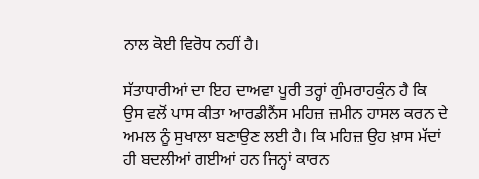ਨਾਲ ਕੋਈ ਵਿਰੋਧ ਨਹੀਂ ਹੈ।

ਸੱਤਾਧਾਰੀਆਂ ਦਾ ਇਹ ਦਾਅਵਾ ਪੂਰੀ ਤਰ੍ਹਾਂ ਗੁੰਮਰਾਹਕੁੰਨ ਹੈ ਕਿ ਉਸ ਵਲੋਂ ਪਾਸ ਕੀਤਾ ਆਰਡੀਨੈਂਸ ਮਹਿਜ਼ ਜ਼ਮੀਨ ਹਾਸਲ ਕਰਨ ਦੇ ਅਮਲ ਨੂੰ ਸੁਖਾਲਾ ਬਣਾਉਣ ਲਈ ਹੈ। ਕਿ ਮਹਿਜ਼ ਉਹ ਖ਼ਾਸ ਮੱਦਾਂ ਹੀ ਬਦਲੀਆਂ ਗਈਆਂ ਹਨ ਜਿਨ੍ਹਾਂ ਕਾਰਨ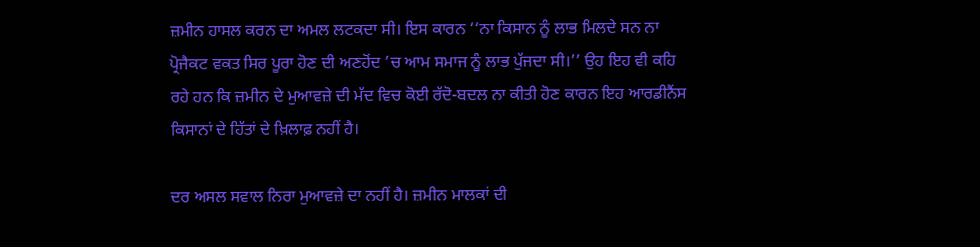ਜ਼ਮੀਨ ਹਾਸਲ ਕਰਨ ਦਾ ਅਮਲ ਲਟਕਦਾ ਸੀ। ਇਸ ਕਾਰਨ ‘‘ਨਾ ਕਿਸਾਨ ਨੂੰ ਲਾਭ ਮਿਲਦੇ ਸਨ ਨਾ ਪ੍ਰੋਜੈਕਟ ਵਕਤ ਸਿਰ ਪੂਰਾ ਹੋਣ ਦੀ ਅਣਹੋਂਦ ’ਚ ਆਮ ਸਮਾਜ ਨੂੰ ਲਾਭ ਪੁੱਜਦਾ ਸੀ।’’ ਉਹ ਇਹ ਵੀ ਕਹਿ ਰਹੇ ਹਨ ਕਿ ਜ਼ਮੀਨ ਦੇ ਮੁਆਵਜ਼ੇ ਦੀ ਮੱਦ ਵਿਚ ਕੋਈ ਰੱਦੋ-ਬਦਲ ਨਾ ਕੀਤੀ ਹੋਣ ਕਾਰਨ ਇਹ ਆਰਡੀਨੈਂਸ ਕਿਸਾਨਾਂ ਦੇ ਹਿੱਤਾਂ ਦੇ ਖ਼ਿਲਾਫ਼ ਨਹੀਂ ਹੈ।

ਦਰ ਅਸਲ ਸਵਾਲ ਨਿਰਾ ਮੁਆਵਜ਼ੇ ਦਾ ਨਹੀਂ ਹੈ। ਜ਼ਮੀਨ ਮਾਲਕਾਂ ਦੀ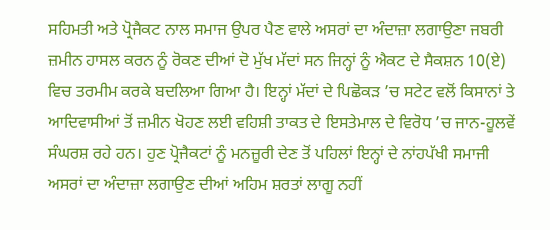ਸਹਿਮਤੀ ਅਤੇ ਪ੍ਰੋਜੈਕਟ ਨਾਲ ਸਮਾਜ ਉਪਰ ਪੈਣ ਵਾਲੇ ਅਸਰਾਂ ਦਾ ਅੰਦਾਜ਼ਾ ਲਗਾਉਣਾ ਜਬਰੀ ਜ਼ਮੀਨ ਹਾਸਲ ਕਰਨ ਨੂੰ ਰੋਕਣ ਦੀਆਂ ਦੋ ਮੁੱਖ ਮੱਦਾਂ ਸਨ ਜਿਨ੍ਹਾਂ ਨੂੰ ਐਕਟ ਦੇ ਸੈਕਸ਼ਨ 10(ਏ) ਵਿਚ ਤਰਮੀਮ ਕਰਕੇ ਬਦਲਿਆ ਗਿਆ ਹੈ। ਇਨ੍ਹਾਂ ਮੱਦਾਂ ਦੇ ਪਿਛੋਕੜ ’ਚ ਸਟੇਟ ਵਲੋਂ ਕਿਸਾਨਾਂ ਤੇ ਆਦਿਵਾਸੀਆਂ ਤੋਂ ਜ਼ਮੀਨ ਖੋਹਣ ਲਈ ਵਹਿਸ਼ੀ ਤਾਕਤ ਦੇ ਇਸਤੇਮਾਲ ਦੇ ਵਿਰੋਧ ’ਚ ਜਾਨ-ਹੂਲਵੇਂ ਸੰਘਰਸ਼ ਰਹੇ ਹਨ। ਹੁਣ ਪ੍ਰੋਜੈਕਟਾਂ ਨੂੰ ਮਨਜ਼ੂਰੀ ਦੇਣ ਤੋਂ ਪਹਿਲਾਂ ਇਨ੍ਹਾਂ ਦੇ ਨਾਂਹਪੱਖੀ ਸਮਾਜੀ ਅਸਰਾਂ ਦਾ ਅੰਦਾਜ਼ਾ ਲਗਾਉਣ ਦੀਆਂ ਅਹਿਮ ਸ਼ਰਤਾਂ ਲਾਗੂ ਨਹੀਂ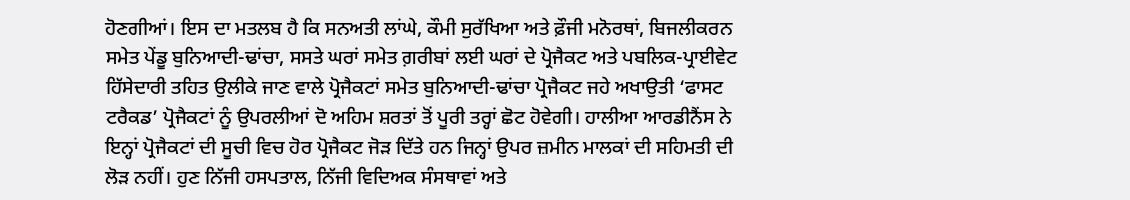ਹੋਣਗੀਆਂ। ਇਸ ਦਾ ਮਤਲਬ ਹੈ ਕਿ ਸਨਅਤੀ ਲਾਂਘੇ, ਕੌਮੀ ਸੁਰੱਖਿਆ ਅਤੇ ਫ਼ੌਜੀ ਮਨੋਰਥਾਂ, ਬਿਜਲੀਕਰਨ ਸਮੇਤ ਪੇਂਡੂ ਬੁਨਿਆਦੀ-ਢਾਂਚਾ, ਸਸਤੇ ਘਰਾਂ ਸਮੇਤ ਗ਼ਰੀਬਾਂ ਲਈ ਘਰਾਂ ਦੇ ਪ੍ਰੋਜੈਕਟ ਅਤੇ ਪਬਲਿਕ-ਪ੍ਰਾਈਵੇਟ ਹਿੱਸੇਦਾਰੀ ਤਹਿਤ ਉਲੀਕੇ ਜਾਣ ਵਾਲੇ ਪ੍ਰੋਜੈਕਟਾਂ ਸਮੇਤ ਬੁਨਿਆਦੀ-ਢਾਂਚਾ ਪ੍ਰੋਜੈਕਟ ਜਹੇ ਅਖਾਉਤੀ ‘ਫਾਸਟ ਟਰੈਕਡ’ ਪ੍ਰੋਜੈਕਟਾਂ ਨੂੰ ਉਪਰਲੀਆਂ ਦੋ ਅਹਿਮ ਸ਼ਰਤਾਂ ਤੋਂ ਪੂਰੀ ਤਰ੍ਹਾਂ ਛੋਟ ਹੋਵੇਗੀ। ਹਾਲੀਆ ਆਰਡੀਨੈਂਸ ਨੇ ਇਨ੍ਹਾਂ ਪ੍ਰੋਜੈਕਟਾਂ ਦੀ ਸੂਚੀ ਵਿਚ ਹੋਰ ਪ੍ਰੋਜੈਕਟ ਜੋੜ ਦਿੱਤੇ ਹਨ ਜਿਨ੍ਹਾਂ ਉਪਰ ਜ਼ਮੀਨ ਮਾਲਕਾਂ ਦੀ ਸਹਿਮਤੀ ਦੀ ਲੋੜ ਨਹੀਂ। ਹੁਣ ਨਿੱਜੀ ਹਸਪਤਾਲ, ਨਿੱਜੀ ਵਿਦਿਅਕ ਸੰਸਥਾਵਾਂ ਅਤੇ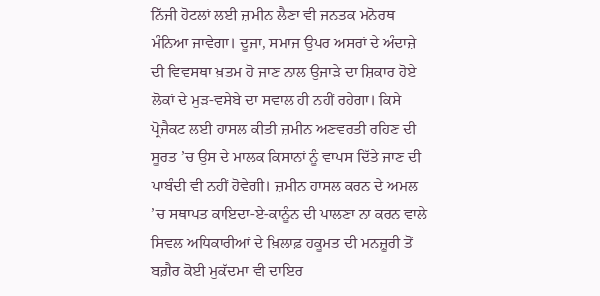ਨਿੱਜੀ ਹੋਟਲਾਂ ਲਈ ਜ਼ਮੀਨ ਲੈਣਾ ਵੀ ਜਨਤਕ ਮਨੋਰਥ ਮੰਨਿਆ ਜਾਵੇਗਾ। ਦੂਜਾ, ਸਮਾਜ ਉਪਰ ਅਸਰਾਂ ਦੇ ਅੰਦਾਜ਼ੇ ਦੀ ਵਿਵਸਥਾ ਖ਼ਤਮ ਹੋ ਜਾਣ ਨਾਲ ਉਜਾੜੇ ਦਾ ਸ਼ਿਕਾਰ ਹੋਏ ਲੋਕਾਂ ਦੇ ਮੁੜ-ਵਸੇਬੇ ਦਾ ਸਵਾਲ ਹੀ ਨਹੀਂ ਰਹੇਗਾ। ਕਿਸੇ ਪ੍ਰੋਜੈਕਟ ਲਈ ਹਾਸਲ ਕੀਤੀ ਜ਼ਮੀਨ ਅਣਵਰਤੀ ਰਹਿਣ ਦੀ ਸੂਰਤ ’ਚ ਉਸ ਦੇ ਮਾਲਕ ਕਿਸਾਨਾਂ ਨੂੰ ਵਾਪਸ ਦਿੱਤੇ ਜਾਣ ਦੀ ਪਾਬੰਦੀ ਵੀ ਨਹੀਂ ਹੋਵੇਗੀ। ਜ਼ਮੀਨ ਹਾਸਲ ਕਰਨ ਦੇ ਅਮਲ ’ਚ ਸਥਾਪਤ ਕਾਇਦਾ-ਏ-ਕਾਨੂੰਨ ਦੀ ਪਾਲਣਾ ਨਾ ਕਰਨ ਵਾਲੇ ਸਿਵਲ ਅਧਿਕਾਰੀਆਂ ਦੇ ਖ਼ਿਲਾਫ਼ ਹਕੂਮਤ ਦੀ ਮਨਜ਼ੂਰੀ ਤੋਂ ਬਗ਼ੈਰ ਕੋਈ ਮੁਕੱਦਮਾ ਵੀ ਦਾਇਰ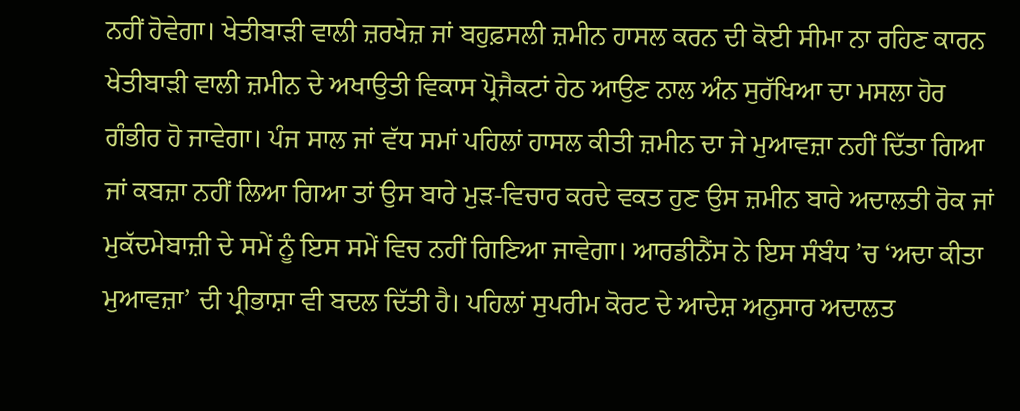ਨਹੀਂ ਹੋਵੇਗਾ। ਖੇਤੀਬਾੜੀ ਵਾਲੀ ਜ਼ਰਖੇਜ਼ ਜਾਂ ਬਹੁਫ਼ਸਲੀ ਜ਼ਮੀਨ ਹਾਸਲ ਕਰਨ ਦੀ ਕੋਈ ਸੀਮਾ ਨਾ ਰਹਿਣ ਕਾਰਨ ਖੇਤੀਬਾੜੀ ਵਾਲੀ ਜ਼ਮੀਨ ਦੇ ਅਖਾਉਤੀ ਵਿਕਾਸ ਪ੍ਰੋਜੈਕਟਾਂ ਹੇਠ ਆਉਣ ਨਾਲ ਅੰਨ ਸੁਰੱਖਿਆ ਦਾ ਮਸਲਾ ਹੋਰ ਗੰਭੀਰ ਹੋ ਜਾਵੇਗਾ। ਪੰਜ ਸਾਲ ਜਾਂ ਵੱਧ ਸਮਾਂ ਪਹਿਲਾਂ ਹਾਸਲ ਕੀਤੀ ਜ਼ਮੀਨ ਦਾ ਜੇ ਮੁਆਵਜ਼ਾ ਨਹੀਂ ਦਿੱਤਾ ਗਿਆ ਜਾਂ ਕਬਜ਼ਾ ਨਹੀਂ ਲਿਆ ਗਿਆ ਤਾਂ ਉਸ ਬਾਰੇ ਮੁੜ-ਵਿਚਾਰ ਕਰਦੇ ਵਕਤ ਹੁਣ ਉਸ ਜ਼ਮੀਨ ਬਾਰੇ ਅਦਾਲਤੀ ਰੋਕ ਜਾਂ ਮੁਕੱਦਮੇਬਾਜ਼ੀ ਦੇ ਸਮੇਂ ਨੂੰ ਇਸ ਸਮੇਂ ਵਿਚ ਨਹੀਂ ਗਿਣਿਆ ਜਾਵੇਗਾ। ਆਰਡੀਨੈਂਸ ਨੇ ਇਸ ਸੰਬੰਧ ’ਚ ‘ਅਦਾ ਕੀਤਾ ਮੁਆਵਜ਼ਾ’ ਦੀ ਪ੍ਰੀਭਾਸ਼ਾ ਵੀ ਬਦਲ ਦਿੱਤੀ ਹੈ। ਪਹਿਲਾਂ ਸੁਪਰੀਮ ਕੋਰਟ ਦੇ ਆਦੇਸ਼ ਅਨੁਸਾਰ ਅਦਾਲਤ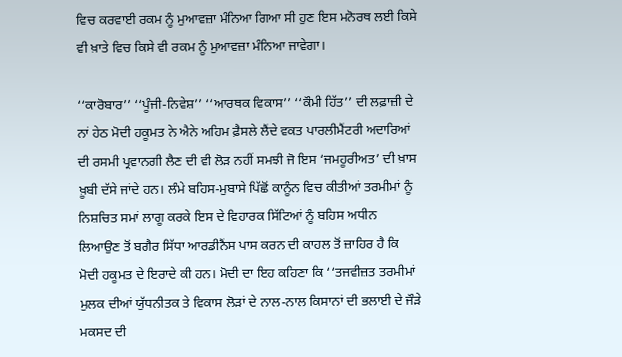ਵਿਚ ਕਰਵਾਈ ਰਕਮ ਨੂੰ ਮੁਆਵਜ਼ਾ ਮੰਨਿਆ ਗਿਆ ਸੀ ਹੁਣ ਇਸ ਮਨੋਰਥ ਲਈ ਕਿਸੇ ਵੀ ਖ਼ਾਤੇ ਵਿਚ ਕਿਸੇ ਵੀ ਰਕਮ ਨੂੰ ਮੁਆਵਜ਼ਾ ਮੰਨਿਆ ਜਾਵੇਗਾ।

‘‘ਕਾਰੋਬਾਰ’’ ‘‘ਪੂੰਜੀ-ਨਿਵੇਸ਼’’ ‘‘ਆਰਥਕ ਵਿਕਾਸ’’ ‘‘ਕੌਮੀ ਹਿੱਤ’’ ਦੀ ਲਫ਼ਾਜ਼ੀ ਦੇ ਨਾਂ ਹੇਠ ਮੋਦੀ ਹਕੂਮਤ ਨੇ ਐਨੇ ਅਹਿਮ ਫ਼ੈਸਲੇ ਲੈਂਦੇ ਵਕਤ ਪਾਰਲੀਮੈਂਟਰੀ ਅਦਾਰਿਆਂ ਦੀ ਰਸਮੀ ਪ੍ਰਵਾਨਗੀ ਲੈਣ ਦੀ ਵੀ ਲੋੜ ਨਹੀਂ ਸਮਝੀ ਜੋ ਇਸ ‘ਜਮਹੂਰੀਅਤ’ ਦੀ ਖ਼ਾਸ ਖ਼ੂਬੀ ਦੱਸੇ ਜਾਂਦੇ ਹਨ। ਲੰਮੇ ਬਹਿਸ-ਮੁਬਾਸੇ ਪਿੱਛੋਂ ਕਾਨੂੰਨ ਵਿਚ ਕੀਤੀਆਂ ਤਰਮੀਮਾਂ ਨੂੰ ਨਿਸ਼ਚਿਤ ਸਮਾਂ ਲਾਗੂ ਕਰਕੇ ਇਸ ਦੇ ਵਿਹਾਰਕ ਸਿੱਟਿਆਂ ਨੂੰ ਬਹਿਸ ਅਧੀਨ ਲਿਆਉਣ ਤੋਂ ਬਗੈਰ ਸਿੱਧਾ ਆਰਡੀਨੈਂਸ ਪਾਸ ਕਰਨ ਦੀ ਕਾਹਲ ਤੋਂ ਜ਼ਾਹਿਰ ਹੈ ਕਿ ਮੋਦੀ ਹਕੂਮਤ ਦੇ ਇਰਾਦੇ ਕੀ ਹਨ। ਮੋਦੀ ਦਾ ਇਹ ਕਹਿਣਾ ਕਿ ‘‘ਤਜਵੀਜ਼ਤ ਤਰਮੀਮਾਂ ਮੁਲਕ ਦੀਆਂ ਯੁੱਧਨੀਤਕ ਤੇ ਵਿਕਾਸ ਲੋੜਾਂ ਦੇ ਨਾਲ-ਨਾਲ ਕਿਸਾਨਾਂ ਦੀ ਭਲਾਈ ਦੇ ਜੌੜੇ ਮਕਸਦ ਦੀ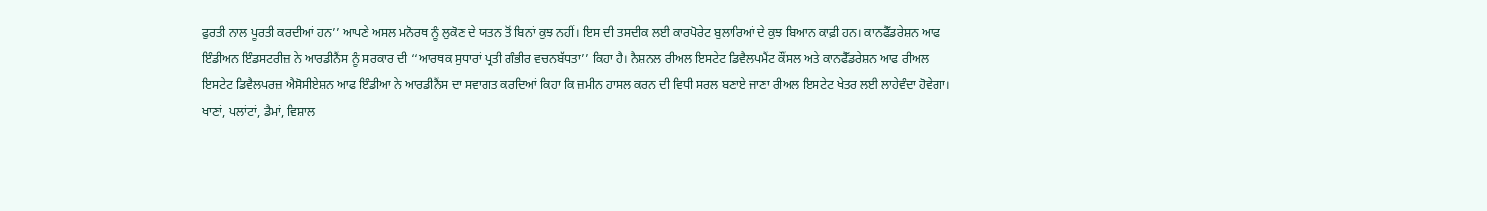ਫੁਰਤੀ ਨਾਲ ਪੂਰਤੀ ਕਰਦੀਆਂ ਹਨ’’ ਆਪਣੇ ਅਸਲ ਮਨੋਰਥ ਨੂੰ ਲੁਕੋਣ ਦੇ ਯਤਨ ਤੋਂ ਬਿਨਾਂ ਕੁਝ ਨਹੀਂ। ਇਸ ਦੀ ਤਸਦੀਕ ਲਈ ਕਾਰਪੋਰੇਟ ਬੁਲਾਰਿਆਂ ਦੇ ਕੁਝ ਬਿਆਨ ਕਾਫ਼ੀ ਹਨ। ਕਾਨਫੈੱਡਰੇਸ਼ਨ ਆਫ ਇੰਡੀਅਨ ਇੰਡਸਟਰੀਜ਼ ਨੇ ਆਰਡੀਨੈਂਸ ਨੂੰ ਸਰਕਾਰ ਦੀ ‘‘ਆਰਥਕ ਸੁਧਾਰਾਂ ਪ੍ਰਤੀ ਗੰਭੀਰ ਵਚਨਬੱਧਤਾ’’ ਕਿਹਾ ਹੈ। ਨੈਸ਼ਨਲ ਰੀਅਲ ਇਸਟੇਟ ਡਿਵੈਲਪਮੈਂਟ ਕੌਂਸਲ ਅਤੇ ਕਾਨਫੈੱਡਰੇਸ਼ਨ ਆਫ ਰੀਅਲ ਇਸਟੇਟ ਡਿਵੈਲਪਰਜ਼ ਐਸੋਸੀਏਸ਼ਨ ਆਫ ਇੰਡੀਆ ਨੇ ਆਰਡੀਨੈਂਸ ਦਾ ਸਵਾਗਤ ਕਰਦਿਆਂ ਕਿਹਾ ਕਿ ਜ਼ਮੀਨ ਹਾਸਲ ਕਰਨ ਦੀ ਵਿਧੀ ਸਰਲ ਬਣਾਏ ਜਾਣਾ ਰੀਅਲ ਇਸਟੇਟ ਖੇਤਰ ਲਈ ਲਾਹੇਵੰਦਾ ਹੋਵੇਗਾ।
ਖਾਣਾਂ, ਪਲਾਂਟਾਂ, ਡੈਮਾਂ, ਵਿਸ਼ਾਲ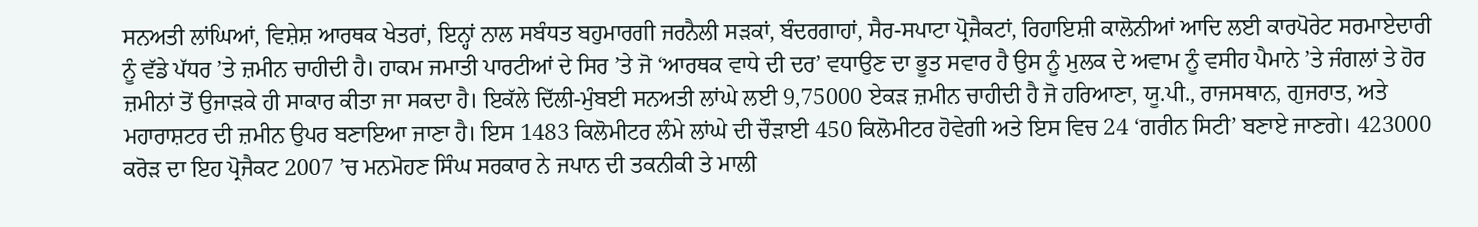ਸਨਅਤੀ ਲਾਂਘਿਆਂ, ਵਿਸ਼ੇਸ਼ ਆਰਥਕ ਖੇਤਰਾਂ, ਇਨ੍ਹਾਂ ਨਾਲ ਸਬੰਧਤ ਬਹੁਮਾਰਗੀ ਜਰਨੈਲੀ ਸੜਕਾਂ, ਬੰਦਰਗਾਹਾਂ, ਸੈਰ-ਸਪਾਟਾ ਪ੍ਰੋਜੈਕਟਾਂ, ਰਿਹਾਇਸ਼ੀ ਕਾਲੋਨੀਆਂ ਆਦਿ ਲਈ ਕਾਰਪੋਰੇਟ ਸਰਮਾਏਦਾਰੀ ਨੂੰ ਵੱਡੇ ਪੱਧਰ ’ਤੇ ਜ਼ਮੀਨ ਚਾਹੀਦੀ ਹੈ। ਹਾਕਮ ਜਮਾਤੀ ਪਾਰਟੀਆਂ ਦੇ ਸਿਰ ’ਤੇ ਜੋ ‘ਆਰਥਕ ਵਾਧੇ ਦੀ ਦਰ’ ਵਧਾਉਣ ਦਾ ਭੂਤ ਸਵਾਰ ਹੈ ਉਸ ਨੂੰ ਮੁਲਕ ਦੇ ਅਵਾਮ ਨੂੰ ਵਸੀਹ ਪੈਮਾਨੇ ’ਤੇ ਜੰਗਲਾਂ ਤੇ ਹੋਰ ਜ਼ਮੀਨਾਂ ਤੋਂ ਉਜਾੜਕੇ ਹੀ ਸਾਕਾਰ ਕੀਤਾ ਜਾ ਸਕਦਾ ਹੈ। ਇਕੱਲੇ ਦਿੱਲੀ-ਮੁੰਬਈ ਸਨਅਤੀ ਲਾਂਘੇ ਲਈ 9,75000 ਏਕੜ ਜ਼ਮੀਨ ਚਾਹੀਦੀ ਹੈ ਜੋ ਹਰਿਆਣਾ, ਯੂ.ਪੀ., ਰਾਜਸਥਾਨ, ਗੁਜਰਾਤ, ਅਤੇ ਮਹਾਰਾਸ਼ਟਰ ਦੀ ਜ਼ਮੀਨ ਉਪਰ ਬਣਾਇਆ ਜਾਣਾ ਹੈ। ਇਸ 1483 ਕਿਲੋਮੀਟਰ ਲੰਮੇ ਲਾਂਘੇ ਦੀ ਚੌੜਾਈ 450 ਕਿਲੋਮੀਟਰ ਹੋਵੇਗੀ ਅਤੇ ਇਸ ਵਿਚ 24 ‘ਗਰੀਨ ਸਿਟੀ’ ਬਣਾਏ ਜਾਣਗੇ। 423000 ਕਰੋੜ ਦਾ ਇਹ ਪ੍ਰੋਜੈਕਟ 2007 ’ਚ ਮਨਮੋਹਣ ਸਿੰਘ ਸਰਕਾਰ ਨੇ ਜਪਾਨ ਦੀ ਤਕਨੀਕੀ ਤੇ ਮਾਲੀ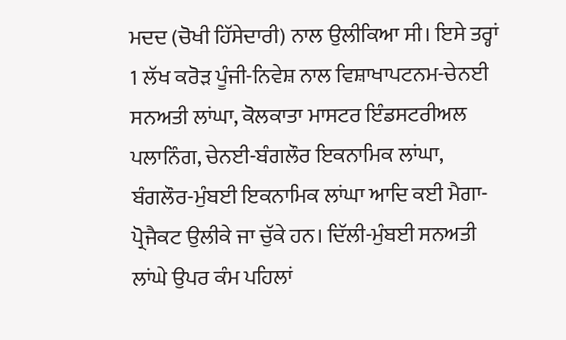ਮਦਦ (ਚੋਖੀ ਹਿੱਸੇਦਾਰੀ) ਨਾਲ ਉਲੀਕਿਆ ਸੀ। ਇਸੇ ਤਰ੍ਹਾਂ 1 ਲੱਖ ਕਰੋੜ ਪੂੰਜੀ-ਨਿਵੇਸ਼ ਨਾਲ ਵਿਸ਼ਾਖਾਪਟਨਮ-ਚੇਨਈ ਸਨਅਤੀ ਲਾਂਘਾ, ਕੋਲਕਾਤਾ ਮਾਸਟਰ ਇੰਡਸਟਰੀਅਲ ਪਲਾਨਿੰਗ, ਚੇਨਈ-ਬੰਗਲੌਰ ਇਕਨਾਮਿਕ ਲਾਂਘਾ, ਬੰਗਲੌਰ-ਮੁੰਬਈ ਇਕਨਾਮਿਕ ਲਾਂਘਾ ਆਦਿ ਕਈ ਮੈਗਾ-ਪ੍ਰੋਜੈਕਟ ਉਲੀਕੇ ਜਾ ਚੁੱਕੇ ਹਨ। ਦਿੱਲੀ-ਮੁੰਬਈ ਸਨਅਤੀ ਲਾਂਘੇ ਉਪਰ ਕੰਮ ਪਹਿਲਾਂ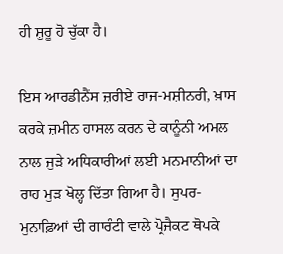ਹੀ ਸ਼ੁਰੂ ਹੋ ਚੁੱਕਾ ਹੈ।

ਇਸ ਆਰਡੀਨੈਂਸ ਜ਼ਰੀਏ ਰਾਜ-ਮਸ਼ੀਨਰੀ, ਖ਼ਾਸ ਕਰਕੇ ਜ਼ਮੀਨ ਹਾਸਲ ਕਰਨ ਦੇ ਕਾਨੂੰਨੀ ਅਮਲ ਨਾਲ ਜੁੜੇ ਅਧਿਕਾਰੀਆਂ ਲਈ ਮਨਮਾਨੀਆਂ ਦਾ ਰਾਹ ਮੁੜ ਖੋਲ੍ਹ ਦਿੱਤਾ ਗਿਆ ਹੈ। ਸੁਪਰ-ਮੁਨਾਫ਼ਿਆਂ ਦੀ ਗਾਰੰਟੀ ਵਾਲੇ ਪ੍ਰੋਜੈਕਟ ਥੋਪਕੇ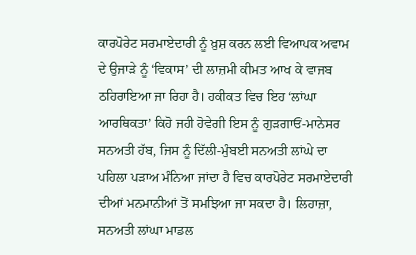ਕਾਰਪੋਰੇਟ ਸਰਮਾਏਦਾਰੀ ਨੂੰ ਖ਼ੁਸ਼ ਕਰਨ ਲਈ ਵਿਆਪਕ ਅਵਾਮ ਦੇ ਉਜਾੜੇ ਨੂੰ ‘ਵਿਕਾਸ’ ਦੀ ਲਾਜ਼ਮੀ ਕੀਮਤ ਆਖ ਕੇ ਵਾਜਬ ਠਹਿਰਾਇਆ ਜਾ ਰਿਹਾ ਹੈ। ਹਕੀਕਤ ਵਿਚ ਇਹ ‘ਲਾਂਘਾ ਆਰਥਿਕਤਾ’ ਕਿਹੋ ਜਹੀ ਹੋਵੇਗੀ ਇਸ ਨੂੰ ਗੁੜਗਾਓਂ-ਮਾਨੇਸਰ ਸਨਅਤੀ ਹੱਬ, ਜਿਸ ਨੂੰ ਦਿੱਲੀ-ਮੁੰਬਈ ਸਨਅਤੀ ਲਾਂਘੇ ਦਾ ਪਹਿਲਾ ਪੜਾਅ ਮੰਨਿਆ ਜਾਂਦਾ ਹੈ ਵਿਚ ਕਾਰਪੋਰੇਟ ਸਰਮਾਏਦਾਰੀ ਦੀਆਂ ਮਨਮਾਨੀਆਂ ਤੋਂ ਸਮਝਿਆ ਜਾ ਸਕਦਾ ਹੈ। ਲਿਹਾਜ਼ਾ, ਸਨਅਤੀ ਲਾਂਘਾ ਮਾਡਲ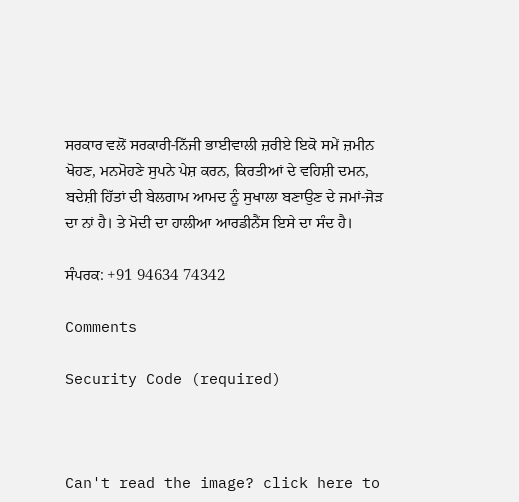ਸਰਕਾਰ ਵਲੋਂ ਸਰਕਾਰੀ-ਨਿੱਜੀ ਭਾਈਵਾਲੀ ਜ਼ਰੀਏ ਇਕੋ ਸਮੇਂ ਜ਼ਮੀਨ ਖੋਹਣ, ਮਨਮੋਹਣੇ ਸੁਪਨੇ ਪੇਸ਼ ਕਰਨ, ਕਿਰਤੀਆਂ ਦੇ ਵਹਿਸ਼ੀ ਦਮਨ, ਬਦੇਸ਼ੀ ਹਿੱਤਾਂ ਦੀ ਬੇਲਗਾਮ ਆਮਦ ਨੂੰ ਸੁਖਾਲਾ ਬਣਾਉਣ ਦੇ ਜਮਾਂ-ਜੋੜ ਦਾ ਨਾਂ ਹੈ। ਤੇ ਮੋਦੀ ਦਾ ਹਾਲੀਆ ਆਰਡੀਨੈਂਸ ਇਸੇ ਦਾ ਸੰਦ ਹੈ।

ਸੰਪਰਕ: +91 94634 74342

Comments

Security Code (required)



Can't read the image? click here to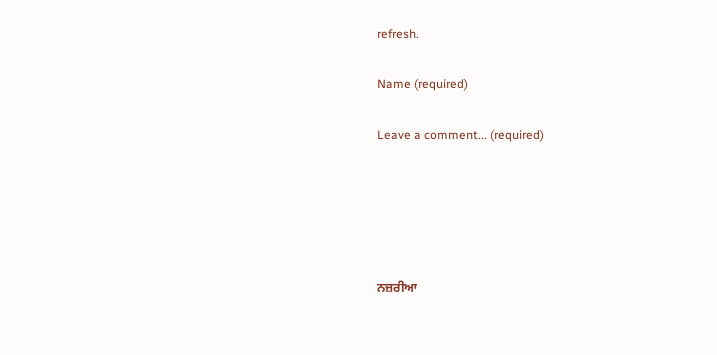refresh.

Name (required)

Leave a comment... (required)





ਨਜ਼ਰੀਆ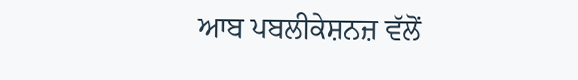ਆਬ ਪਬਲੀਕੇਸ਼ਨਜ਼ ਵੱਲੋਂ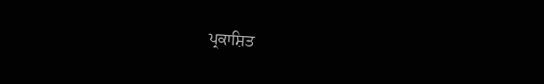ਪ੍ਰਕਾਸ਼ਿਤ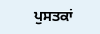ਪੁਸਤਕਾਂ